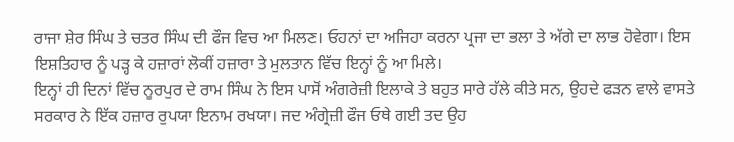ਰਾਜਾ ਸ਼ੇਰ ਸਿੰਘ ਤੇ ਚਤਰ ਸਿੰਘ ਦੀ ਫੌਜ ਵਿਚ ਆ ਮਿਲਣ। ਓਹਨਾਂ ਦਾ ਅਜਿਹਾ ਕਰਨਾ ਪ੍ਰਜਾ ਦਾ ਭਲਾ ਤੇ ਅੱਗੇ ਦਾ ਲਾਭ ਹੋਵੇਗਾ। ਇਸ ਇਸ਼ਤਿਹਾਰ ਨੂੰ ਪੜ੍ਹ ਕੇ ਹਜ਼ਾਰਾਂ ਲੋਕੀਂ ਹਜ਼ਾਰਾ ਤੇ ਮੁਲਤਾਨ ਵਿੱਚ ਇਨ੍ਹਾਂ ਨੂੰ ਆ ਮਿਲੇ।
ਇਨ੍ਹਾਂ ਹੀ ਦਿਨਾਂ ਵਿੱਚ ਨੂਰਪੁਰ ਦੇ ਰਾਮ ਸਿੰਘ ਨੇ ਇਸ ਪਾਸੋਂ ਅੰਗਰੇਜ਼ੀ ਇਲਾਕੇ ਤੇ ਬਹੁਤ ਸਾਰੇ ਹੱਲੇ ਕੀਤੇ ਸਨ, ਉਹਦੇ ਫੜਨ ਵਾਲੇ ਵਾਸਤੇ ਸਰਕਾਰ ਨੇ ਇੱਕ ਹਜ਼ਾਰ ਰੁਪਯਾ ਇਨਾਮ ਰਖਯਾ। ਜਦ ਅੰਗ੍ਰੇਜ਼ੀ ਫੌਜ ਓਥੇ ਗਈ ਤਦ ਉਹ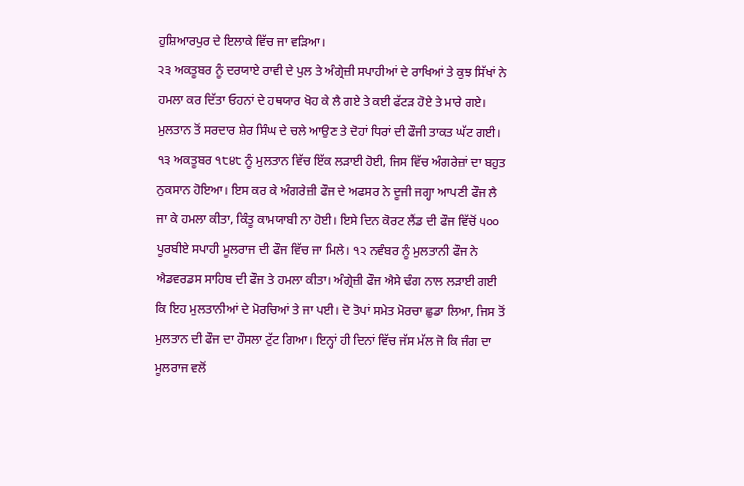ਹੁਸ਼ਿਆਰਪੁਰ ਦੇ ਇਲਾਕੇ ਵਿੱਚ ਜਾ ਵੜਿਆ।
੨੩ ਅਕਤੂਬਰ ਨੂੰ ਦਰਯਾਏ ਰਾਵੀ ਦੇ ਪੁਲ ਤੇ ਅੰਗ੍ਰੇਜ਼ੀ ਸਪਾਹੀਆਂ ਦੇ ਰਾਖਿਆਂ ਤੇ ਕੁਝ ਸਿੱਖਾਂ ਨੇ ਹਮਲਾ ਕਰ ਦਿੱਤਾ ਓਹਨਾਂ ਦੇ ਹਥਯਾਰ ਖੋਹ ਕੇ ਲੈ ਗਏ ਤੇ ਕਈ ਫੱਟੜ ਹੋਏ ਤੇ ਮਾਰੇ ਗਏ। ਮੁਲਤਾਨ ਤੋਂ ਸਰਦਾਰ ਸ਼ੇਰ ਸਿੰਘ ਦੇ ਚਲੇ ਆਉਣ ਤੇ ਦੋਹਾਂ ਧਿਰਾਂ ਦੀ ਫੌਜੀ ਤਾਕਤ ਘੱਟ ਗਈ। ੧੩ ਅਕਤੂਬਰ ੧੮੪੮ ਨੂੰ ਮੁਲਤਾਨ ਵਿੱਚ ਇੱਕ ਲੜਾਈ ਹੋਈ, ਜਿਸ ਵਿੱਚ ਅੰਗਰੇਜ਼ਾਂ ਦਾ ਬਹੁਤ ਨੁਕਸਾਨ ਹੋਇਆ। ਇਸ ਕਰ ਕੇ ਅੰਗਰੇਜ਼ੀ ਫੌਜ ਦੇ ਅਫਸਰ ਨੇ ਦੂਜੀ ਜਗ੍ਹਾ ਆਪਣੀ ਫੌਜ ਲੈ ਜਾ ਕੇ ਹਮਲਾ ਕੀਤਾ, ਕਿੰਤੂ ਕਾਮਯਾਬੀ ਨਾ ਹੋਈ। ਇਸੇ ਦਿਨ ਕੋਰਟ ਲੈਂਡ ਦੀ ਫੌਜ ਵਿੱਚੋਂ ੫੦੦ ਪੂਰਬੀਏ ਸਪਾਹੀ ਮੂਲਰਾਜ ਦੀ ਫੌਜ ਵਿੱਚ ਜਾ ਮਿਲੇ। ੧੨ ਨਵੰਬਰ ਨੂੰ ਮੁਲਤਾਨੀ ਫੌਜ ਨੇ ਐਡਵਰਡਸ ਸਾਹਿਬ ਦੀ ਫੌਜ ਤੇ ਹਮਲਾ ਕੀਤਾ। ਅੰਗ੍ਰੇਜ਼ੀ ਫੌਜ ਐਸੇ ਢੰਗ ਨਾਲ ਲੜਾਈ ਗਈ ਕਿ ਇਹ ਮੁਲਤਾਨੀਆਂ ਦੇ ਮੋਰਚਿਆਂ ਤੇ ਜਾ ਪਈ। ਦੋ ਤੋਪਾਂ ਸਮੇਤ ਮੋਰਚਾ ਛੁਡਾ ਲਿਆ, ਜਿਸ ਤੋਂ ਮੁਲਤਾਨ ਦੀ ਫੌਜ ਦਾ ਹੌਸਲਾ ਟੁੱਟ ਗਿਆ। ਇਨ੍ਹਾਂ ਹੀ ਦਿਨਾਂ ਵਿੱਚ ਜੱਸ ਮੱਲ ਜੋ ਕਿ ਜੰਗ ਦਾ ਮੂਲਰਾਜ ਵਲੋਂ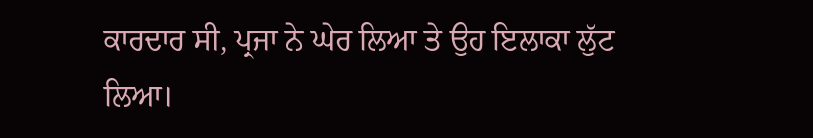ਕਾਰਦਾਰ ਸੀ, ਪ੍ਰਜਾ ਨੇ ਘੇਰ ਲਿਆ ਤੇ ਉਹ ਇਲਾਕਾ ਲੁੱਟ ਲਿਆ।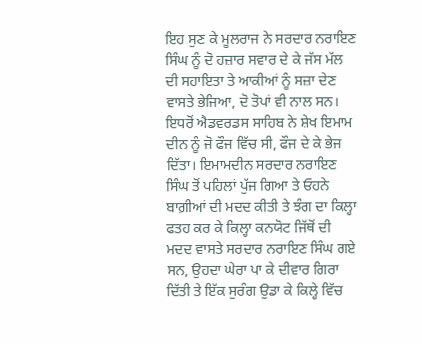ਇਹ ਸੁਣ ਕੇ ਮੂਲਰਾਜ ਨੇ ਸਰਦਾਰ ਨਰਾਇਣ ਸਿੰਘ ਨੂੰ ਦੋ ਹਜ਼ਾਰ ਸਵਾਰ ਦੇ ਕੇ ਜੱਸ ਮੱਲ ਦੀ ਸਹਾਇਤਾ ਤੇ ਆਕੀਆਂ ਨੂੰ ਸਜ਼ਾ ਦੇਣ ਵਾਸਤੇ ਭੇਜਿਆ, ਦੋ ਤੋਪਾਂ ਵੀ ਨਾਲ ਸਨ। ਇਧਰੋਂ ਐਡਵਰਡਸ ਸਾਹਿਬ ਨੇ ਸ਼ੇਖ ਇਮਾਮ ਦੀਨ ਨੂੰ ਜੋ ਫੌਜ ਵਿੱਚ ਸੀ, ਫੌਜ ਦੇ ਕੇ ਭੇਜ ਦਿੱਤਾ। ਇਮਾਮਦੀਨ ਸਰਦਾਰ ਨਰਾਇਣ ਸਿੰਘ ਤੋਂ ਪਹਿਲਾਂ ਪੁੱਜ ਗਿਆ ਤੇ ਓਹਨੇ ਬਾਗ਼ੀਆਂ ਦੀ ਮਦਦ ਕੀਤੀ ਤੇ ਝੰਗ ਦਾ ਕਿਲ੍ਹਾ ਫਤਹ ਕਰ ਕੇ ਕਿਲ੍ਹਾ ਕਨਯੋਟ ਜਿੱਥੋਂ ਦੀ ਮਦਦ ਵਾਸਤੇ ਸਰਦਾਰ ਨਰਾਇਣ ਸਿੰਘ ਗਏ ਸਨ, ਉਹਦਾ ਘੇਰਾ ਪਾ ਕੇ ਦੀਵਾਰ ਗਿਰਾ ਦਿੱਤੀ ਤੇ ਇੱਕ ਸੁਰੰਗ ਉਡਾ ਕੇ ਕਿਲ੍ਹੇ ਵਿੱਚ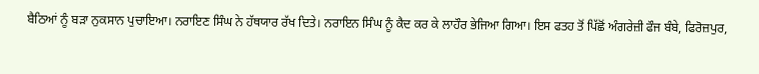ਬੈਠਿਆਂ ਨੂੰ ਬੜਾ ਨੁਕਸਾਨ ਪੁਚਾਇਆ। ਨਰਾਇਣ ਸਿੰਘ ਨੇ ਹੱਥਯਾਰ ਰੱਖ ਦਿਤੇ। ਨਰਾਇਨ ਸਿੰਘ ਨੂੰ ਕੈਦ ਕਰ ਕੇ ਲਾਹੌਰ ਭੇਜਿਆ ਗਿਆ। ਇਸ ਫਤਹ ਤੋਂ ਪਿੱਛੋਂ ਅੰਗਰੇਜ਼ੀ ਫੌਜ ਬੰਬੇ, ਫਿਰੋਜ਼ਪੁਰ,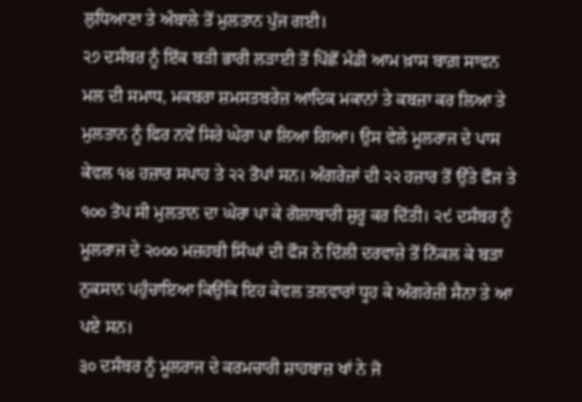ਲੁਧਿਆਣਾ ਤੇ ਅੰਬਾਲੇ ਤੋਂ ਮੁਲਤਾਨ ਪੁੱਜ ਗਈ।
੨੭ ਦਸੰਬਰ ਨੂੰ ਇੱਕ ਬੜੀ ਭਾਰੀ ਲੜਾਈ ਤੋਂ ਪਿੱਛੋਂ ਮੰਡੀ ਆਮ ਖ਼ਾਸ ਬਾਗ਼ ਸਾਵਨ ਮਲ ਦੀ ਸਮਾਧ, ਮਕਬਰਾ ਸ਼ਮਸਤਬਰੇਜ਼ ਆਦਿਕ ਮਕਾਨਾਂ ਤੇ ਕਬਜ਼ਾ ਕਰ ਲਿਆ ਤੇ ਮੁਲਤਾਨ ਨੂੰ ਫਿਰ ਨਵੇਂ ਸਿਰੇ ਘੇਰਾ ਪਾ ਲਿਆ ਗਿਆ। ਉਸ ਵੇਲੇ ਮੂਲਰਾਜ ਦੇ ਪਾਸ ਕੇਵਲ ੧੪ ਹਜ਼ਾਰ ਸਪਾਹ ਤੇ ੨੨ ਤੋਪਾਂ ਸਨ। ਅੰਗਰੇਜ਼ਾਂ ਦੀ ੨੨ ਹਜ਼ਾਰ ਤੋਂ ਉੱਤੇ ਫੌਜ ਤੇ ੧੦੦ ਤੋਪ ਸੀ ਮੁਲਤਾਨ ਦਾ ਘੇਰਾ ਪਾ ਕੇ ਗੋਲਾਬਾਰੀ ਸ਼ੁਰੂ ਕਰ ਦਿੱਤੀ। ੨੯ ਦਸੰਬਰ ਨੂੰ ਮੂਲਰਾਜ ਦੇ ੨੦੦੦ ਮਜ਼ਹਬੀ ਸਿੰਘਾਂ ਦੀ ਫੌਜ ਨੇ ਦਿੱਲੀ ਦਰਵਾਜ਼ੇ ਤੋਂ ਨਿੱਕਲ ਕੇ ਬੜਾ ਨੁਕਸਾਨ ਪਹੁੰਚਾਇਆ ਕਿਉਂਕਿ ਇਹ ਕੇਵਲ ਤਲਵਾਰਾਂ ਧੂਹ ਕੇ ਅੰਗਰੇਜ਼ੀ ਸੈਨਾ ਤੇ ਆ ਪਏ ਸਨ।
੩੦ ਦਸੰਬਰ ਨੂੰ ਮੂਲਰਾਜ ਦੇ ਕਰਮਚਾਰੀ ਸ਼ਾਹਬਾਜ਼ ਖਾਂ ਨੇ ਜੋ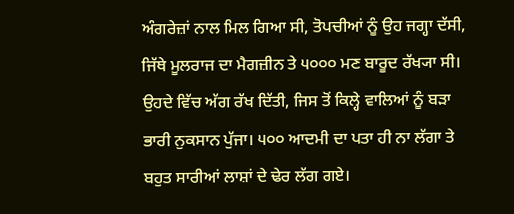ਅੰਗਰੇਜ਼ਾਂ ਨਾਲ ਮਿਲ ਗਿਆ ਸੀ, ਤੋਪਚੀਆਂ ਨੂੰ ਉਹ ਜਗ੍ਹਾ ਦੱਸੀ, ਜਿੱਥੇ ਮੂਲਰਾਜ ਦਾ ਮੈਗਜ਼ੀਨ ਤੇ ੫੦੦੦ ਮਣ ਬਾਰੂਦ ਰੱਖ੍ਯਾ ਸੀ। ਉਹਦੇ ਵਿੱਚ ਅੱਗ ਰੱਖ ਦਿੱਤੀ, ਜਿਸ ਤੋਂ ਕਿਲ੍ਹੇ ਵਾਲਿਆਂ ਨੂੰ ਬੜਾ ਭਾਰੀ ਨੁਕਸਾਨ ਪੁੱਜਾ। ੫੦੦ ਆਦਮੀ ਦਾ ਪਤਾ ਹੀ ਨਾ ਲੱਗਾ ਤੇ ਬਹੁਤ ਸਾਰੀਆਂ ਲਾਸ਼ਾਂ ਦੇ ਢੇਰ ਲੱਗ ਗਏ।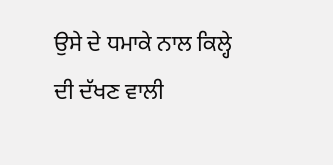ਉਸੇ ਦੇ ਧਮਾਕੇ ਨਾਲ ਕਿਲ੍ਹੇ ਦੀ ਦੱਖਣ ਵਾਲੀ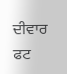ਦੀਵਾਰ ਫਟ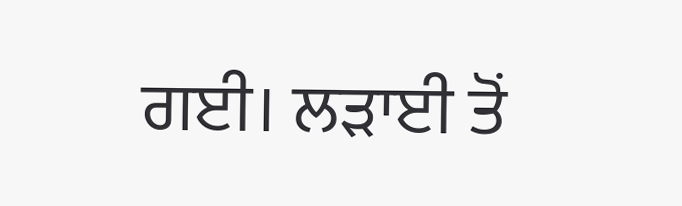ਗਈ। ਲੜਾਈ ਤੋਂ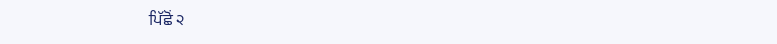ਪਿੱਛੋਂ ੨